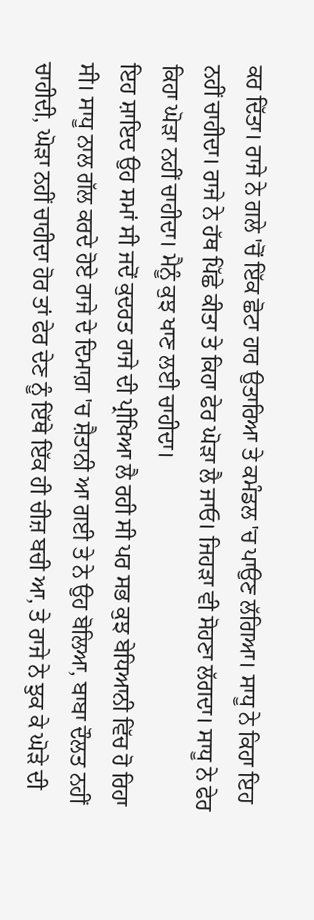ਕਰ ਦਿੱਤਾ। ਰਾਜੇ ਨੇ ਗਲੇ 'ਚੋਂ ਇੱਕ ਛੋਟਾ ਹਾਰ ਉਤਾਰਿਆ ਤੇ ਕਮੰਡਲ 'ਚ ਪਾਉਣ ਲੱਗਿਆ। ਸਾਧੂ ਨੇ ਕਿਹਾ ਇਹ ਨਹੀਂ ਚਾਹੀਦਾ। ਰਾਜੇ ਨੇ ਹੱਥ ਪਿੱਛੇ ਕੀਤਾ ਤੇ ਕਿਹਾ ਫੇਰ ਘੋੜਾ ਲੈ ਜਾਓ। ਜਿਹੜਾ ਵੀ ਸੋਹਣਾ ਲੱਗਦਾ। ਸਾਧੂ ਨੇ ਫੇਰ ਕਿਹਾ ਘੋੜਾ ਨਹੀਂ ਚਾਹੀਦਾ। ਮੈਨੂੰ ਕੁਝ ਖਾਣ ਲਈ ਚਾਹੀਦਾ।
ਇਹ ਸ਼ਾਇਦ ਉਹ ਸਮਾਂ ਸੀ ਜਦੋਂ ਕੁਦਰਤ ਰਾਜੇ ਦੀ ਪ੍ਰੀਖਿਆ ਲੈ ਰਹੀ ਸੀ ਪਰ ਸਭ ਕੁਝ ਬੇਧਿਆਨੀ ਵਿੱਚ ਹੋ ਰਿਹਾ ਸੀ। ਸਾਧੂ ਨਾਲ ਗੱਲ ਕਰਦੇ ਹੋਏ ਰਾਜੇ ਦੇ ਦਿਮਾਗ਼ 'ਚ ਸ਼ੈਤਾਨੀ ਆ ਗਈ ਤੇ ਨੇ ਉਹ ਬੋਲਿਆ, ਬਾਬਾ ਦੌਲਤ ਨਹੀਂ ਚਾਹੀਦੀ, ਘੋੜਾ ਨਹੀਂ ਚਾਹੀਦਾ ਹੋਰ ਤਾਂ ਫੇਰ ਦੇਣ ਨੂੰ ਇੱਥੇ ਇੱਕ ਹੀ ਚੀਜ਼ ਬਚੀ ਆ, ਤੇ ਰਾਜੇ ਨੇ ਝੁਕ ਕੇ ਘੋੜੇ ਦੀ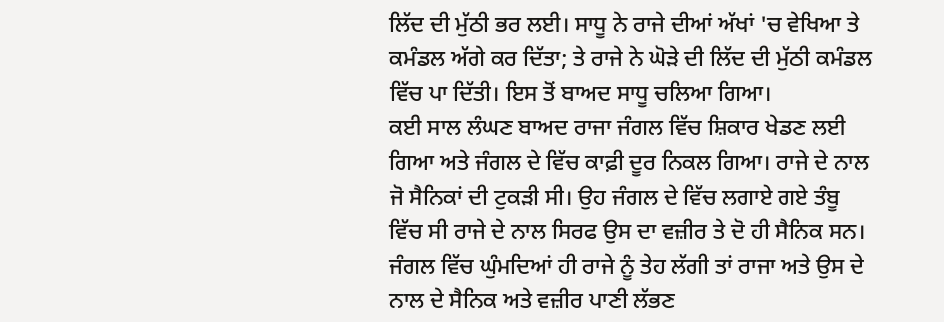ਲਿੱਦ ਦੀ ਮੁੱਠੀ ਭਰ ਲਈ। ਸਾਧੂ ਨੇ ਰਾਜੇ ਦੀਆਂ ਅੱਖਾਂ 'ਚ ਵੇਖਿਆ ਤੇ ਕਮੰਡਲ ਅੱਗੇ ਕਰ ਦਿੱਤਾ; ਤੇ ਰਾਜੇ ਨੇ ਘੋੜੇ ਦੀ ਲਿੱਦ ਦੀ ਮੁੱਠੀ ਕਮੰਡਲ ਵਿੱਚ ਪਾ ਦਿੱਤੀ। ਇਸ ਤੋਂ ਬਾਅਦ ਸਾਧੂ ਚਲਿਆ ਗਿਆ।
ਕਈ ਸਾਲ ਲੰਘਣ ਬਾਅਦ ਰਾਜਾ ਜੰਗਲ ਵਿੱਚ ਸ਼ਿਕਾਰ ਖੇਡਣ ਲਈ ਗਿਆ ਅਤੇ ਜੰਗਲ ਦੇ ਵਿੱਚ ਕਾਫ਼ੀ ਦੂਰ ਨਿਕਲ ਗਿਆ। ਰਾਜੇ ਦੇ ਨਾਲ ਜੋ ਸੈਨਿਕਾਂ ਦੀ ਟੁਕੜੀ ਸੀ। ਉਹ ਜੰਗਲ ਦੇ ਵਿੱਚ ਲਗਾਏ ਗਏ ਤੰਬੂ ਵਿੱਚ ਸੀ ਰਾਜੇ ਦੇ ਨਾਲ ਸਿਰਫ ਉਸ ਦਾ ਵਜ਼ੀਰ ਤੇ ਦੋ ਹੀ ਸੈਨਿਕ ਸਨ। ਜੰਗਲ ਵਿੱਚ ਘੁੰਮਦਿਆਂ ਹੀ ਰਾਜੇ ਨੂੰ ਤੇਹ ਲੱਗੀ ਤਾਂ ਰਾਜਾ ਅਤੇ ਉਸ ਦੇ ਨਾਲ ਦੇ ਸੈਨਿਕ ਅਤੇ ਵਜ਼ੀਰ ਪਾਣੀ ਲੱਭਣ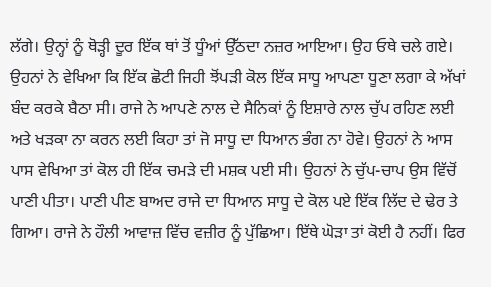ਲੱਗੇ। ਉਨ੍ਹਾਂ ਨੂੰ ਥੋੜ੍ਹੀ ਦੂਰ ਇੱਕ ਥਾਂ ਤੋਂ ਧੂੰਆਂ ਉੱਠਦਾ ਨਜ਼ਰ ਆਇਆ। ਉਹ ਓਥੇ ਚਲੇ ਗਏ। ਉਹਨਾਂ ਨੇ ਵੇਖਿਆ ਕਿ ਇੱਕ ਛੋਟੀ ਜਿਹੀ ਝੋਂਪੜੀ ਕੋਲ ਇੱਕ ਸਾਧੂ ਆਪਣਾ ਧੂਣਾ ਲਗਾ ਕੇ ਅੱਖਾਂ ਬੰਦ ਕਰਕੇ ਬੈਠਾ ਸੀ। ਰਾਜੇ ਨੇ ਆਪਣੇ ਨਾਲ ਦੇ ਸੈਨਿਕਾਂ ਨੂੰ ਇਸ਼ਾਰੇ ਨਾਲ ਚੁੱਪ ਰਹਿਣ ਲਈ ਅਤੇ ਖੜਕਾ ਨਾ ਕਰਨ ਲਈ ਕਿਹਾ ਤਾਂ ਜੋ ਸਾਧੂ ਦਾ ਧਿਆਨ ਭੰਗ ਨਾ ਹੋਵੇ। ਉਹਨਾਂ ਨੇ ਆਸ ਪਾਸ ਵੇਖਿਆ ਤਾਂ ਕੋਲ ਹੀ ਇੱਕ ਚਮੜੇ ਦੀ ਮਸ਼ਕ ਪਈ ਸੀ। ਉਹਨਾਂ ਨੇ ਚੁੱਪ-ਚਾਪ ਉਸ ਵਿੱਚੋਂ ਪਾਣੀ ਪੀਤਾ। ਪਾਣੀ ਪੀਣ ਬਾਅਦ ਰਾਜੇ ਦਾ ਧਿਆਨ ਸਾਧੂ ਦੇ ਕੋਲ ਪਏ ਇੱਕ ਲਿੱਦ ਦੇ ਢੇਰ ਤੇ ਗਿਆ। ਰਾਜੇ ਨੇ ਹੌਲੀ ਆਵਾਜ਼ ਵਿੱਚ ਵਜ਼ੀਰ ਨੂੰ ਪੁੱਛਿਆ। ਇੱਥੇ ਘੋੜਾ ਤਾਂ ਕੋਈ ਹੈ ਨਹੀਂ। ਫਿਰ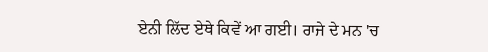ਏਨੀ ਲਿੱਦ ਏਥੇ ਕਿਵੇਂ ਆ ਗਈ। ਰਾਜੇ ਦੇ ਮਨ 'ਚ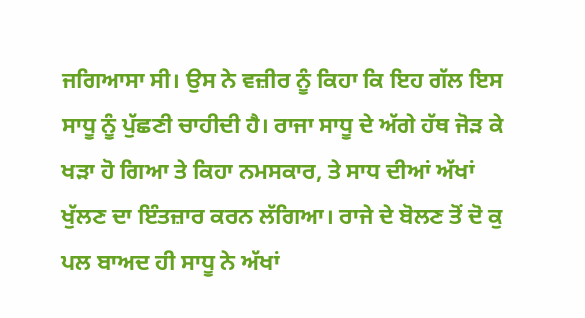ਜਗਿਆਸਾ ਸੀ। ਉਸ ਨੇ ਵਜ਼ੀਰ ਨੂੰ ਕਿਹਾ ਕਿ ਇਹ ਗੱਲ ਇਸ ਸਾਧੂ ਨੂੰ ਪੁੱਛਣੀ ਚਾਹੀਦੀ ਹੈ। ਰਾਜਾ ਸਾਧੂ ਦੇ ਅੱਗੇ ਹੱਥ ਜੋੜ ਕੇ ਖੜਾ ਹੋ ਗਿਆ ਤੇ ਕਿਹਾ ਨਮਸਕਾਰ, ਤੇ ਸਾਧ ਦੀਆਂ ਅੱਖਾਂ ਖੁੱਲਣ ਦਾ ਇੰਤਜ਼ਾਰ ਕਰਨ ਲੱਗਿਆ। ਰਾਜੇ ਦੇ ਬੋਲਣ ਤੋਂ ਦੋ ਕੁ ਪਲ ਬਾਅਦ ਹੀ ਸਾਧੂ ਨੇ ਅੱਖਾਂ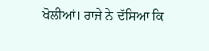ਖੋਲੀਆਂ। ਰਾਜੇ ਨੇ ਦੱਸਿਆ ਕਿ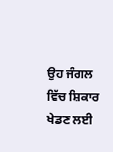ਉਹ ਜੰਗਲ ਵਿੱਚ ਸ਼ਿਕਾਰ ਖੇਡਣ ਲਈ